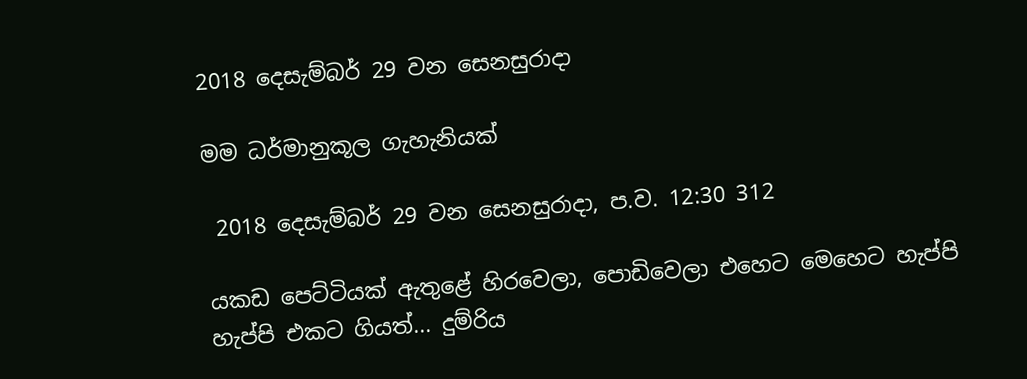2018 දෙසැම්බර් 29 වන සෙනසුරාදා

මම ධර්මානුකූල ගැහැනියක්

 2018 දෙසැම්බර් 29 වන සෙනසුරාදා, ප.ව. 12:30 312

යකඩ පෙට්ටියක් ඇතුළේ හිරවෙලා, පොඩිවෙලා එහෙට මෙහෙට හැප්පි හැප්පි එකට ගියත්... දුම්රිය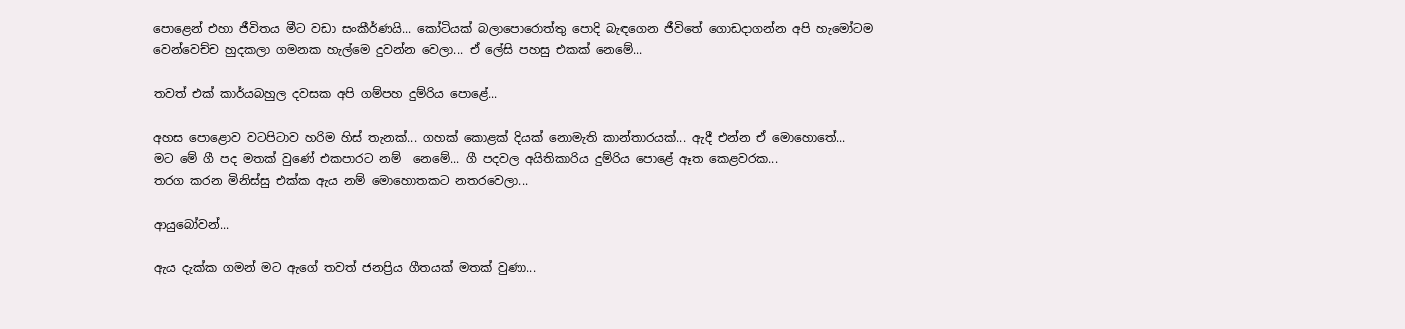පොළෙන් එහා ජීවිතය මීට වඩා සංකීර්ණයි... කෝටියක් බලාපොරොත්තු පොදි බැඳගෙන ජීවිතේ ගොඩදාගන්න අපි හැමෝටම වෙන්වෙච්ච හුදකලා ගමනක හැල්මෙ දුවන්න වෙලා... ඒ ලේසි පහසු එකක් නෙමේ...

තවත් එක් කාර්යබහුල දවසක අපි ගම්පහ දුම්රිය පොළේ...

අහස පොළොව වටපිටාව හරිම හිස් තැනක්... ගහක් කොළක් දියක් නොමැති කාන්තාරයක්... ඇදී එන්න ඒ මොහොතේ...
මට මේ ගී පද මතක් වුණේ එකපාරට නම්  නෙමේ... ගී පදවල අයිතිකාරිය දුම්රිය පොළේ ඈත කෙළවරක...
තරග කරන මිනිස්සු එක්ක ඇය නම් මොහොතකට නතරවෙලා...

ආයුබෝවන්...

ඇය දැක්ක ගමන් මට ඇගේ තවත් ජනප්‍රිය ගීතයක් මතක් වුණා...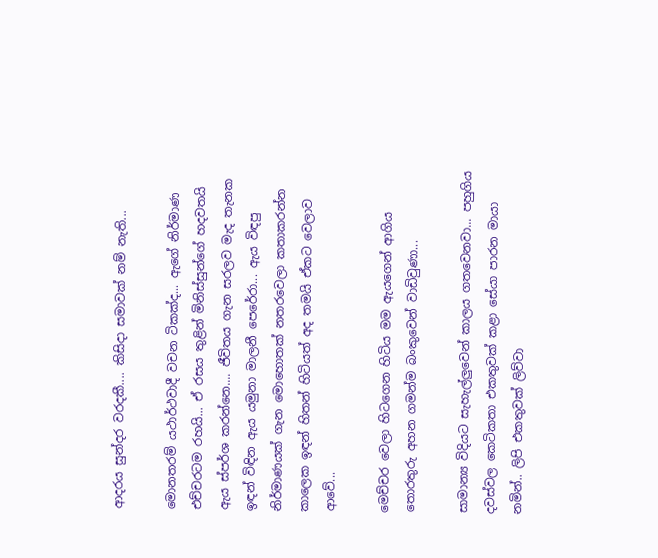ආදරය සුන්දර වරදකී.... කිසිදා සමාවක් නම් නැති...

මොනතරම් යථාර්ථවාදී වචන ටිකක්ද... ඇගේ නිර්මාණ එච්චරටම රහයි... ඒ රසය තුළින් මිනිස්සුන්ගේ හදවතයි ඇය ස්පර්ශ කරන්නෙ.... ජීවිතය ගැන සරලව මැද තැනක ඉඳන් විඳින ඇය යමුනා මාලනී පෙරේරා... ඇය විඳපු නිර්මාණයක් ගැන මොහොතක් නතරවෙලා කතාකරන්න කාලෙක ඉඳන් හිතන් හිටියත් අද තමයි ඒකට වෙලාව ආවේ...

මෙච්චර වෙලා හිටගෙන හිටිය මම ඇයගෙන් ආගිය තොරතුරු අහන ගමන්ම බංකුවෙන් වාඩිවුණා...

සාමාන්‍ය විදියට සැහැල්ලුවෙන් කාලය ගතවෙනවා... පහුගිය දවස්වල කෙටිකතා එකතුවක් කළා සේයා පාරන මායා නමින්.. ලිපි එකතුවක් ලිව්වා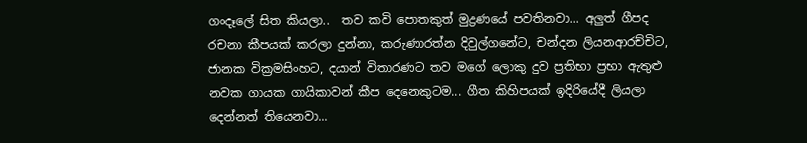ගංදෑලේ සිත කියලා..  තව කවි පොතකුත් මුද්‍රණයේ පවතිනවා... අලුත් ගීපද රචනා කීපයක් කරලා දුන්නා, කරුණාරත්න දිවුල්ගනේට, චන්දන ලියනආරච්චිට, ජානක වික්‍රමසිංහට, දයාන් විතාරණට තව මගේ ලොකු දුව ප්‍රතිභා ප්‍රභා ඇතුළු නවක ගායක ගායිකාවන් කීප දෙනෙකුටම... ගීත කිහිපයක් ඉදිරියේදී ලියලා දෙන්නත් තියෙනවා...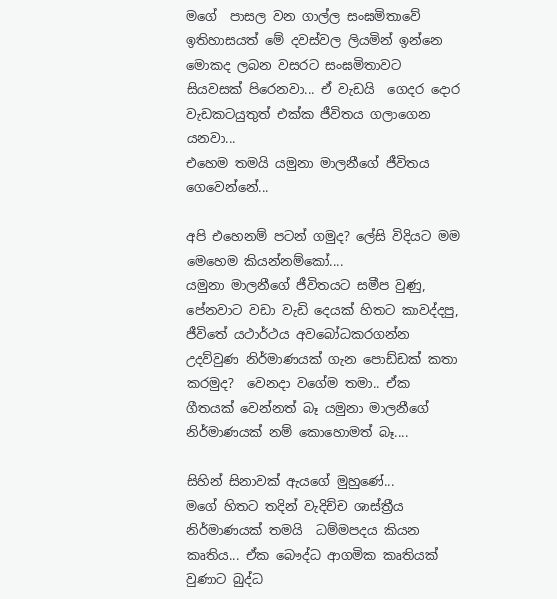මගේ  පාසල වන ගාල්ල සංඝමිතාවේ ඉතිහාසයත් මේ දවස්වල ලියමින් ඉන්නෙ මොකද ලබන වසරට සංඝමිතාවට සියවසක් පිරෙනවා... ඒ වැඩයි  ගෙදර දොර වැඩකටයුතුත් එක්ක ජීවිතය ගලාගෙන යනවා...
එහෙම තමයි යමුනා මාලනීගේ ජීවිතය ගෙවෙන්නේ...

අපි එහෙනම් පටන් ගමුද? ලේසි විදියට මම මෙහෙම කියන්නම්කෝ....
යමුනා මාලනීගේ ජීවිතයට සමීප වුණු, පේනවාට වඩා වැඩි දෙයක් හිතට කාවද්දපු,  ජීවිතේ යථාර්ථය අවබෝධකරගන්න උදව්වුණ නිර්මාණයක් ගැන පොඩ්ඩක් කතා කරමුද?  වෙනදා වගේම තමා.. ඒක ගීතයක් වෙන්නත් බෑ යමුනා මාලනීගේ නිර්මාණයක් නම් කොහොමත් බෑ....

සිහින් සිනාවක් ඇයගේ මුහුණේ...
මගේ හිතට තදින් වැදිච්ච ශාස්ත්‍රීය නිර්මාණයක් තමයි  ධම්මපදය කියන කෘතිය... ඒක බෞද්ධ ආගමික කෘතියක් වුණාට බුද්ධ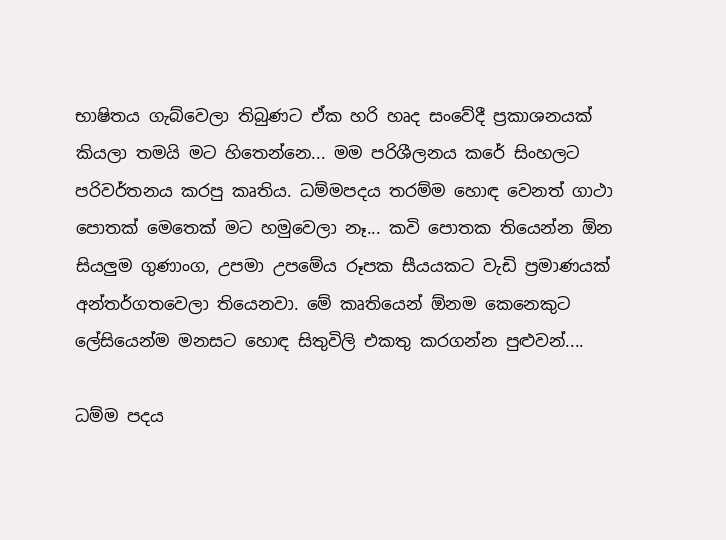භාෂිතය ගැබ්වෙලා තිබුණට ඒක හරි හෘද සංවේදී ප්‍රකාශනයක් කියලා තමයි මට හිතෙන්නෙ... මම පරිශීලනය කරේ සිංහලට පරිවර්තනය කරපු කෘතිය. ධම්මපදය තරම්ම හොඳ වෙනත් ගාථා පොතක් මෙතෙක් මට හමුවෙලා නෑ... කවි පොතක තියෙන්න ඕන සියලුම ගුණාංග, උපමා උපමේය රූපක සීයයකට වැඩි ප්‍රමාණයක් අන්තර්ගතවෙලා තියෙනවා. මේ කෘතියෙන් ඕනම කෙනෙකුට ලේසියෙන්ම මනසට හොඳ සිතුවිලි එකතු කරගන්න පුළුවන්....

ධම්ම පදය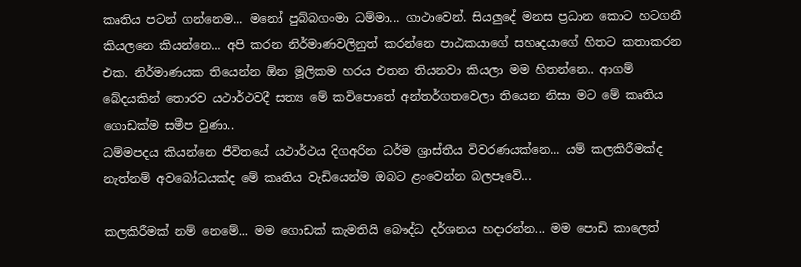කෘතිය පටන් ගන්නෙම... මනෝ පුබ්බගංමා ධම්මා... ගාථාවෙන්. සියලුදේ මනස ප්‍රධාන කොට හටගනී කියලනෙ කියන්නෙ... අපි කරන නිර්මාණවලිනුත් කරන්නෙ පාඨකයාගේ සහෘදයාගේ හිතට කතාකරන එක. නිර්මාණයක තියෙන්න ඕන මූලිකම හරය එතන තියනවා කියලා මම හිතන්නෙ.. ආගම් බේදයකින් තොරව යථාර්ථවදී සත්‍ය මේ කවිපොතේ අන්තර්ගතවෙලා තියෙන නිසා මට මේ කෘතිය ගොඩක්ම සමීප වුණා..
ධම්මපදය කියන්නෙ ජීවිතයේ යථාර්ථය දිගඅරින ධර්ම ශ්‍රාස්තීය විවරණයක්නෙ... යම් කලකිරීමක්ද නැත්නම් අවබෝධයක්ද මේ කෘතිය වැඩියෙන්ම ඔබට ළංවෙන්න බලපෑවේ...

කලකිරීමක් නම් නෙමේ... මම ගොඩක් කැමතියි බෞද්ධ දර්ශනය හදාරන්න... මම පොඩි කාලෙත්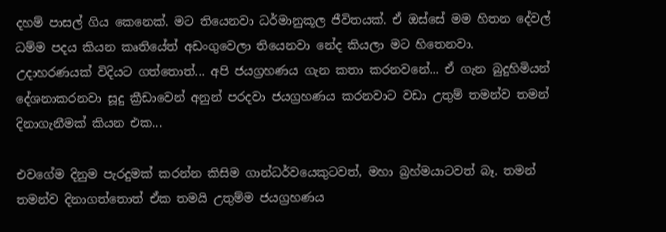දහම් පාසල් ගිය කෙනෙක්. මට තියෙනවා ධර්මානුකූල ජීවිතයක්. ඒ ඔස්සේ මම හිතන දේවල් ධම්ම පදය කියන කෘතියේත් අඩංගුවෙලා තියෙනවා නේද කියලා මට හිතෙනවා. උදාහරණයක් විදියට ගත්තොත්... අපි ජයග්‍රහණය ගැන කතා කරනවනේ... ඒ ගැන බුදුහිමියන් දේශනාකරනවා සූදු ක්‍රීඩාවෙන් අනුන් පරදවා ජයග්‍රහණය කරනවාට වඩා උතුම් තමන්ව තමන් දිනාගැනීමක් කියන එක...

එවගේම දිනුම පැරදුමක් කරන්න කිසිම ගාන්ධර්වයෙකුටවත්, මහා බ්‍රහ්මයාටවත් බෑ. තමන් තමන්ව දිනාගත්තොත් ඒක තමයි උතුම්ම ජයග්‍රහණය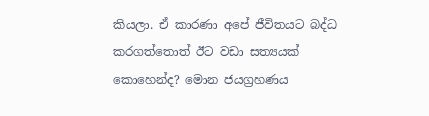කියලා. ඒ කාරණා අපේ ජීවිතයට බද්ධ කරගත්තොත් ඊට වඩා සත්‍යයක් කොහෙන්ද? මොන ජයග්‍රහණය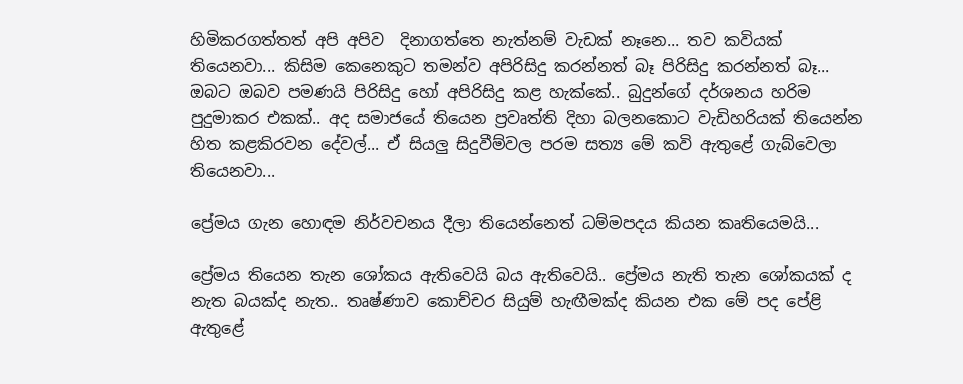හිමිකරගත්තත් අපි අපිව  දිනාගත්තෙ නැත්නම් වැඩක් නෑනෙ... තව කවියක් තියෙනවා... කිසිම කෙනෙකුට තමන්ව අපිරිසිදු කරන්නත් බෑ පිරිසිදු කරන්නත් බෑ... ඔබට ඔබව පමණයි පිරිසිදු හෝ අපිරිසිදු කළ හැක්කේ.. බුදුන්ගේ දර්ශනය හරිම පුදුමාකර එකක්.. අද සමාජයේ තියෙන ප්‍රවෘත්ති දිහා බලනකොට වැඩිහරියක් තියෙන්න හිත කළකිරවන දේවල්... ඒ සියලු සිදුවීම්වල පරම සත්‍ය මේ කවි ඇතුළේ ගැබ්වෙලා තියෙනවා...

ප්‍රේමය ගැන හොඳම නිර්වචනය දීලා තියෙන්නෙත් ධම්මපදය කියන කෘතියෙමයි...

ප්‍රේමය තියෙන තැන ශෝකය ඇතිවෙයි බය ඇතිවෙයි.. ප්‍රේමය නැති තැන ශෝකයක් ද නැත බයක්ද නැත.. තෘෂ්ණාව කොච්චර සියුම් හැඟීමක්ද කියන එක මේ පද පේළි ඇතුළේ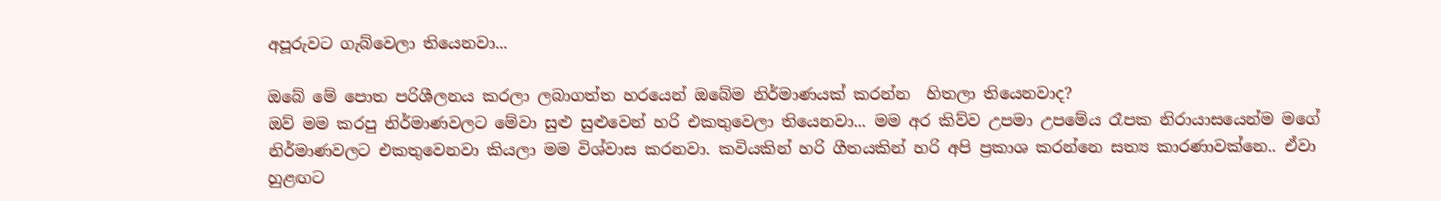අපූරුවට ගැබ්වෙලා තියෙනවා...

ඔබේ මේ පොත පරිශීලනය කරලා ලබාගත්ත හරයෙන් ඔබේම නිර්මාණයක් කරන්න  හිතලා තියෙනවාද?
ඔව් මම කරපු නිර්මාණවලට මේවා සුළු සුළුවෙන් හරි එකතුවෙලා තියෙනවා... මම අර කිව්ව උපමා උපමේය රෑපක නිරායාසයෙන්ම මගේ නිර්මාණවලට එකතුවෙනවා කියලා මම විශ්වාස කරනවා. කවියකින් හරි ගීතයකින් හරි අපි ප්‍රකාශ කරන්නෙ සත්‍ය කාරණාවක්නෙ.. ඒවා හුළඟට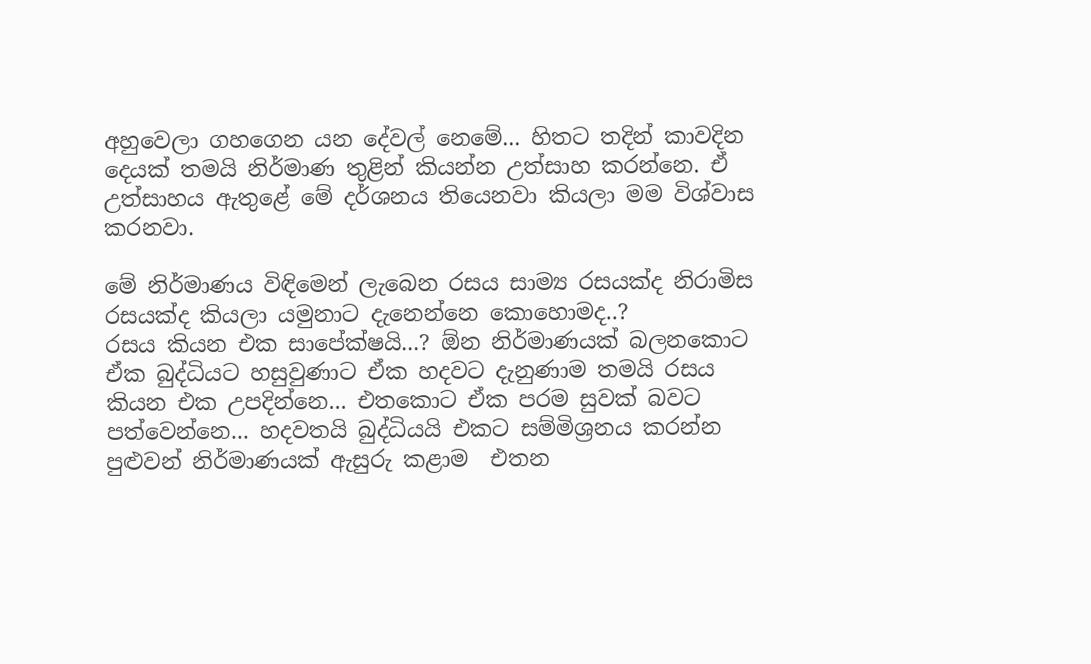අහුවෙලා ගහගෙන යන දේවල් නෙමේ... හිතට තදින් කාවදින දෙයක් තමයි නිර්මාණ තුළින් කියන්න උත්සාහ කරන්නෙ. ඒ උත්සාහය ඇතුළේ මේ දර්ශනය තියෙනවා කියලා මම විශ්වාස කරනවා.

මේ නිර්මාණය විඳිමෙන් ලැබෙන රසය සාම්‍ය රසයක්ද නිරාමිස රසයක්ද කියලා යමුනාට දැනෙන්නෙ කොහොමද..?
රසය කියන එක සාපේක්ෂයි...? ඕන නිර්මාණයක් බලනකොට ඒක බුද්ධියට හසුවුණාට ඒක හදවට දැනුණාම තමයි රසය කියන එක උපදින්නෙ... එතකොට ඒක පරම සුවක් බවට පත්වෙන්නෙ... හදවතයි බුද්ධියයි එකට සම්මිශ්‍රනය කරන්න පුළුවන් නිර්මාණයක් ඇසුරු කළාම  එතන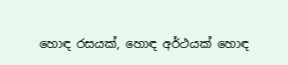හොඳ රසයක්, හොඳ අර්ථයක් හොඳ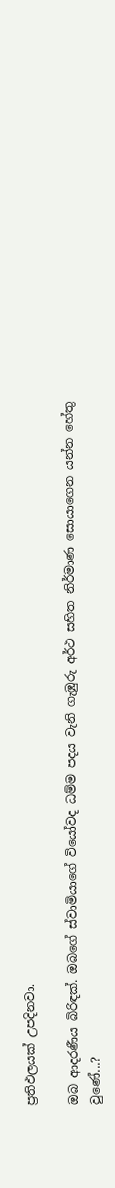ප්‍රතිඵලයක් උපදිනවා.

ඔබ ආදරණීය බිරිඳක්. ඔබගේ ස්වාමියාගේ වියෝවද ධම්ම පදය වැනි ගැඹුරු අර්ථ සහිත නිර්මාණ සොයාගෙන යන්න හේතු වුණේ...?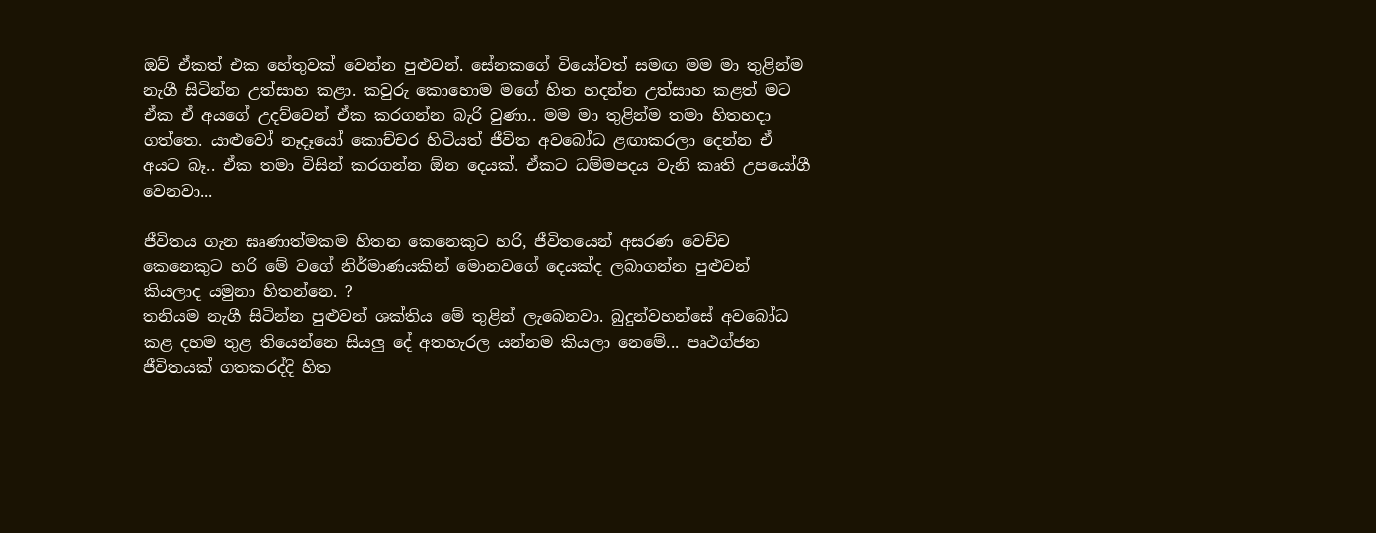ඔව් ඒකත් එක හේතුවක් වෙන්න පුළුවන්. සේනකගේ වියෝවත් සමඟ මම මා තුළින්ම නැගී සිටින්න උත්සාහ කළා. කවුරු කොහොම මගේ හිත හදන්න උත්සාහ කළත් මට ඒක ඒ අයගේ උදව්වෙන් ඒක කරගන්න බැරි වුණා.. මම මා තුළින්ම තමා හිතහදා ගත්තෙ. යාළුවෝ නෑදෑයෝ කොච්චර හිටියත් ජීවිත අවබෝධ ළඟාකරලා දෙන්න ඒ අයට බෑ.. ඒක තමා විසින් කරගන්න ඕන දෙයක්. ඒකට ධම්මපදය වැනි කෘති උපයෝගී වෙනවා...

ජීවිතය ගැන ඝෘණාත්මකම හිතන කෙනෙකුට හරි, ජීවිතයෙන් අසරණ වෙච්ච කෙනෙකුට හරි මේ වගේ නිර්මාණයකින් මොනවගේ දෙයක්ද ලබාගන්න පුළුවන් කියලාද යමුනා හිතන්නෙ. ?
තනියම නැගී සිටින්න පුළුවන් ශක්තිය මේ තුළින් ලැබෙනවා. බුදුන්වහන්සේ අවබෝධ කළ දහම තුළ තියෙන්නෙ සියලු දේ අතහැරල යන්නම කියලා නෙමේ... පෘථග්ජන ජීවිතයක් ගතකරද්දි හිත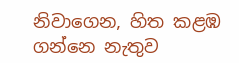නිවාගෙන, හිත කළඹ ගන්නෙ නැතුව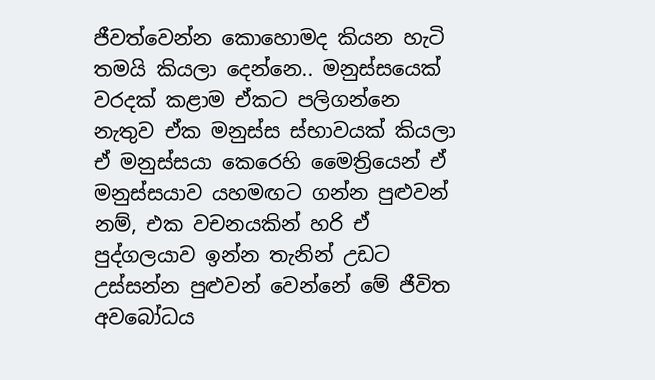ජීවත්වෙන්න කොහොමද කියන හැටි තමයි කියලා දෙන්නෙ.. මනුස්සයෙක් වරදක් කළාම ඒකට පලිගන්නෙ නැතුව ඒක මනුස්ස ස්භාවයක් කියලා ඒ මනුස්සයා කෙරෙහි මෛත්‍රියෙන් ඒ මනුස්සයාව යහමඟට ගන්න පුළුවන් නම්, එක වචනයකින් හරි ඒ පුද්ගලයාව ඉන්න තැනින් උඩට උස්සන්න පුළුවන් වෙන්නේ මේ ජීවිත අවබෝධය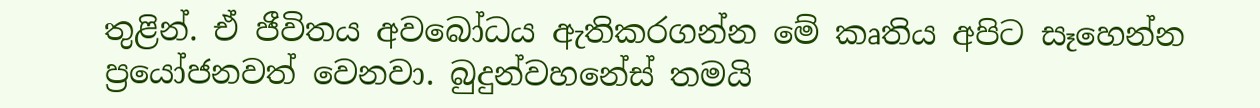තුළින්. ඒ ජීවිතය අවබෝධය ඇතිකරගන්න මේ කෘතිය අපිට සෑහෙන්න ප්‍රයෝජනවත් වෙනවා. බුදුන්වහනේස් තමයි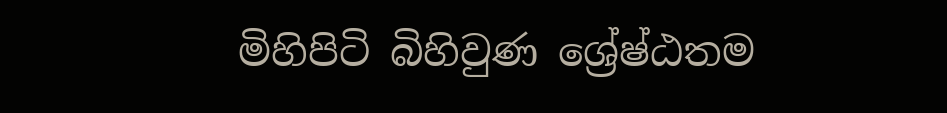මිහිපිටි බිහිවුණ ශ්‍රේෂ්ඨතම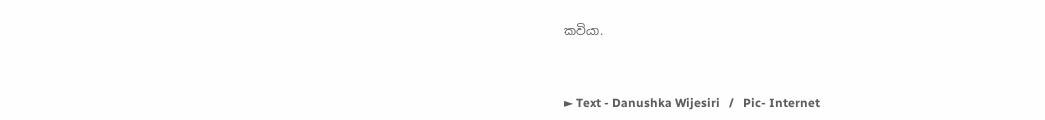කවියා.



► Text - Danushka Wijesiri   /   Pic- Internet